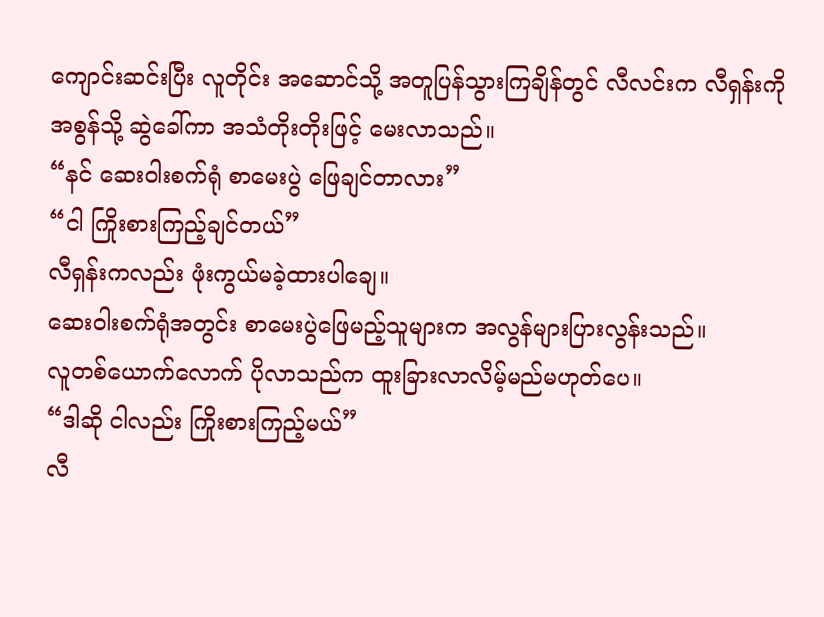ကျောင်းဆင်းပြီး လူတိုင်း အဆောင်သို့ အတူပြန်သွားကြချိန်တွင် လီလင်းက လီရှန်းကို အစွန်သို့ ဆွဲခေါ်ကာ အသံတိုးတိုးဖြင့် မေးလာသည်။
“နင် ဆေးဝါးစက်ရုံ စာမေးပွဲ ဖြေချင်တာလား”
“ငါ ကြိုးစားကြည့်ချင်တယ်”
လီရှန်းကလည်း ဖုံးကွယ်မခဲ့ထားပါချေ။
ဆေးဝါးစက်ရုံအတွင်း စာမေးပွဲဖြေမည့်သူများက အလွန်များပြားလွန်းသည်။
လူတစ်ယောက်လောက် ပိုလာသည်က ထူးခြားလာလိမ့်မည်မဟုတ်ပေ။
“ဒါဆို ငါလည်း ကြိုးစားကြည့်မယ်”
လီ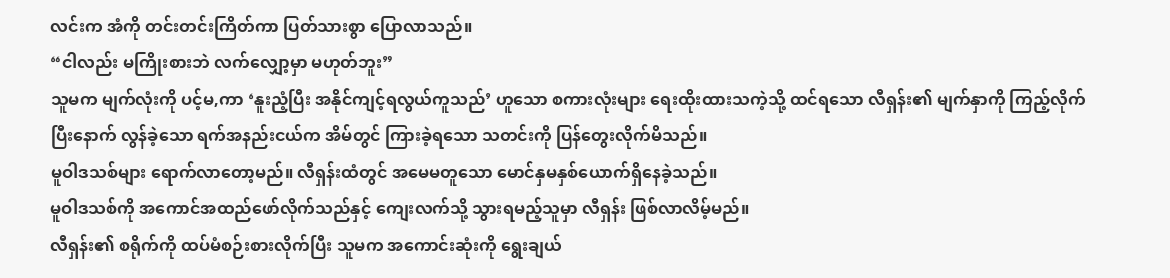လင်းက အံကို တင်းတင်းကြိတ်ကာ ပြတ်သားစွာ ပြောလာသည်။
“ငါလည်း မကြိုးစားဘဲ လက်လျှော့မှာ မဟုတ်ဘူး”
သူမက မျက်လုံးကို ပင့်မ,ကာ ‘နူးညံ့ပြီး အနိုင်ကျင့်ရလွယ်ကူသည်’ ဟူသော စကားလုံးများ ရေးထိုးထားသကဲ့သို့ ထင်ရသော လီရှန်း၏ မျက်နှာကို ကြည့်လိုက်ပြီးနောက် လွန်ခဲ့သော ရက်အနည်းငယ်က အိမ်တွင် ကြားခဲ့ရသော သတင်းကို ပြန်တွေးလိုက်မိသည်။
မူဝါဒသစ်များ ရောက်လာတော့မည်။ လီရှန်းထံတွင် အမေမတူသော မောင်နှမနှစ်ယောက်ရှိနေခဲ့သည်။
မူဝါဒသစ်ကို အကောင်အထည်ဖော်လိုက်သည်နှင့် ကျေးလက်သို့ သွားရမည့်သူမှာ လီရှန်း ဖြစ်လာလိမ့်မည်။
လီရှန်း၏ စရိုက်ကို ထပ်မံစဉ်းစားလိုက်ပြီး သူမက အကောင်းဆုံးကို ရွေးချယ်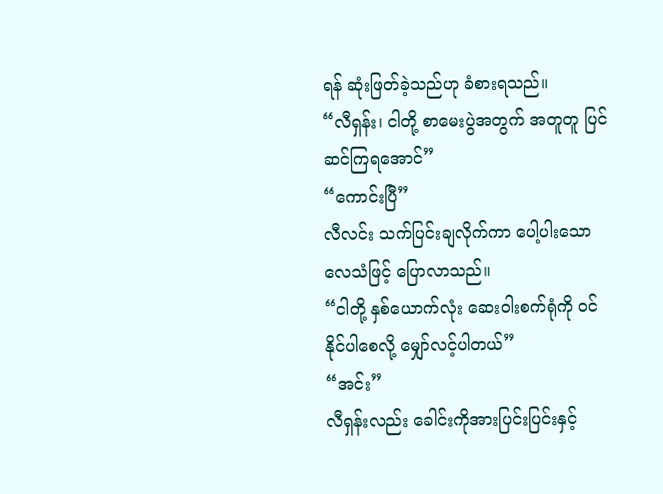ရန် ဆုံးဖြတ်ခဲ့သည်ဟု ခံစားရသည်။
“လီရှန်း၊ ငါတို့ စာမေးပွဲအတွက် အတူတူ ပြင်ဆင်ကြရအောင်”
“ကောင်းပြီ”
လီလင်း သက်ပြင်းချလိုက်ကာ ပေါ့ပါးသော လေသံဖြင့် ပြောလာသည်။
“ငါတို့ နှစ်ယောက်လုံး ဆေးဝါးစက်ရုံကို ဝင်နိုင်ပါစေလို့ မျှော်လင့်ပါတယ်”
“အင်း”
လီရှန်းလည်း ခေါင်းကိုအားပြင်းပြင်းနှင့်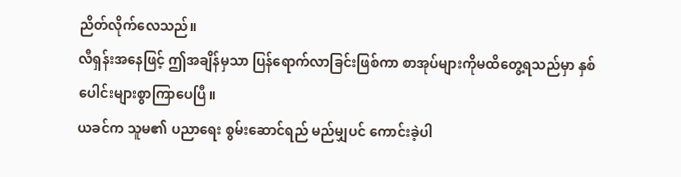ညိတ်လိုက်လေသည်။
လီရှန်းအနေဖြင့် ဤအချိန်မှသာ ပြန်ရောက်လာခြင်းဖြစ်ကာ စာအုပ်များကိုမထိတွေ့ရသည်မှာ နှစ်ပေါင်းများစွာကြာပေပြီ။
ယခင်က သူမ၏ ပညာရေး စွမ်းဆောင်ရည် မည်မျှပင် ကောင်းခဲ့ပါ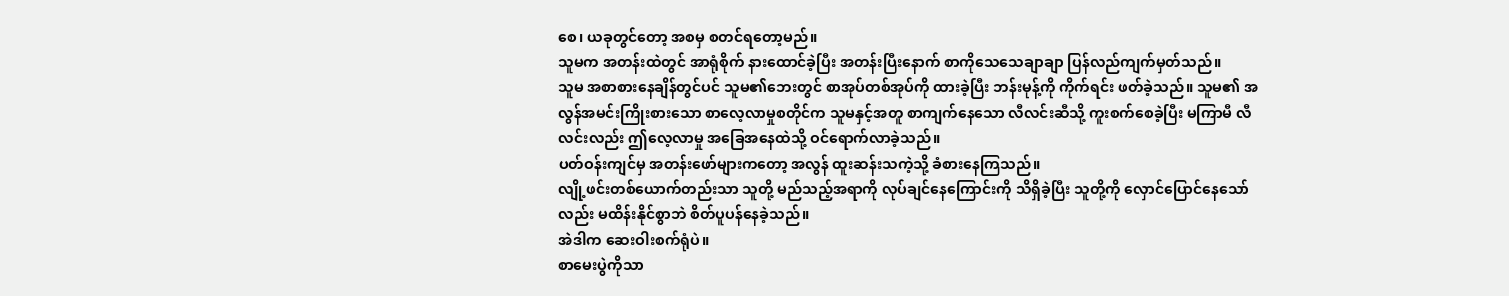စေ၊ ယခုတွင်တော့ အစမှ စတင်ရတော့မည်။
သူမက အတန်းထဲတွင် အာရုံစိုက် နားထောင်ခဲ့ပြီး အတန်းပြီးနောက် စာကိုသေသေချာချာ ပြန်လည်ကျက်မှတ်သည်။
သူမ အစာစားနေချိန်တွင်ပင် သူမ၏ဘေးတွင် စာအုပ်တစ်အုပ်ကို ထားခဲ့ပြီး ဘန်းမုန့်ကို ကိုက်ရင်း ဖတ်ခဲ့သည်။ သူမ၏ အလွန်အမင်းကြိုးစားသော စာလေ့လာမှုစတိုင်က သူမနှင့်အတူ စာကျက်နေသော လီလင်းဆီသို့ ကူးစက်စေခဲ့ပြီး မကြာမီ လီလင်းလည်း ဤလေ့လာမှု အခြေအနေထဲသို့ ဝင်ရောက်လာခဲ့သည်။
ပတ်ဝန်းကျင်မှ အတန်းဖော်များကတော့ အလွန် ထူးဆန်းသကဲ့သို့ ခံစားနေကြသည်။
လျို့ဖင်းတစ်ယောက်တည်းသာ သူတို့ မည်သည့်အရာကို လုပ်ချင်နေကြောင်းကို သိရှိခဲ့ပြီး သူတို့ကို လှောင်ပြောင်နေသော်လည်း မထိန်းနိုင်စွာဘဲ စိတ်ပူပန်နေခဲ့သည်။
အဲဒါက ဆေးဝါးစက်ရုံပဲ။
စာမေးပွဲကိုသာ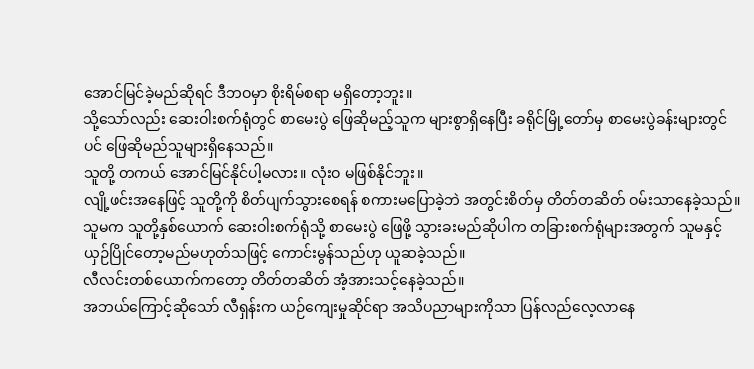အောင်မြင်ခဲ့မည်ဆိုရင် ဒီဘဝမှာ စိုးရိမ်စရာ မရှိတော့ဘူး။
သို့သော်လည်း ဆေးဝါးစက်ရုံတွင် စာမေးပွဲ ဖြေဆိုမည့်သူက များစွာရှိနေပြီး ခရိုင်မြို့တော်မှ စာမေးပွဲခန်းများတွင်ပင် ဖြေဆိုမည်သူများရှိနေသည်။
သူတို့ တကယ် အောင်မြင်နိုင်ပါ့မလား။ လုံးဝ မဖြစ်နိုင်ဘူး။
လျို့ဖင်းအနေဖြင့် သူတို့ကို စိတ်ပျက်သွားစေရန် စကားမပြောခဲ့ဘဲ အတွင်းစိတ်မှ တိတ်တဆိတ် ဝမ်းသာနေခဲ့သည်။
သူမက သူတို့နှစ်ယောက် ဆေးဝါးစက်ရုံသို့ စာမေးပွဲ ဖြေဖို့ သွားခးမည်ဆိုပါက တခြားစက်ရုံများအတွက် သူမနှင့် ယှဉ်ပြိုင်တော့မည်မဟုတ်သဖြင့် ကောင်းမွန်သည်ဟု ယူဆခဲ့သည်။
လီလင်းတစ်ယောက်ကတော့ တိတ်တဆိတ် အံ့အားသင့်နေခဲ့သည်။
အဘယ်ကြောင့်ဆိုသော် လီရှန်းက ယဉ်ကျေးမှုဆိုင်ရာ အသိပညာများကိုသာ ပြန်လည်လေ့လာနေ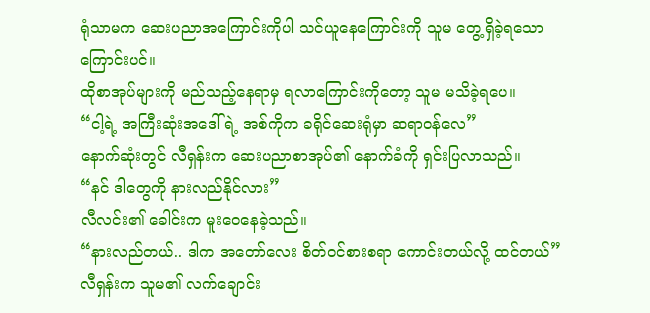ရုံသာမက ဆေးပညာအကြောင်းကိုပါ သင်ယူနေကြောင်းကို သူမ တွေ့ရှိခဲ့ရသောကြောင်းပင်။
ထိုစာအုပ်များကို မည်သည့်နေရာမှ ရလာကြောင်းကိုတော့ သူမ မသိခဲ့ရပေ။
“ငါ့ရဲ့ အကြီးဆုံးအဒေါ်ရဲ့ အစ်ကိုက ခရိုင်ဆေးရုံမှာ ဆရာဝန်လေ”
နောက်ဆုံးတွင် လီရှန်းက ဆေးပညာစာအုပ်၏ နောက်ခံကို ရှင်းပြလာသည်။
“နင် ဒါတွေကို နားလည်နိုင်လား”
လီလင်း၏ ခေါင်းက မူးဝေနေခဲ့သည်။
“နားလည်တယ်.. ဒါက အတော်လေး စိတ်ဝင်စားစရာ ကောင်းတယ်လို့ ထင်တယ်”
လီရှန်းက သူမ၏ လက်ချောင်း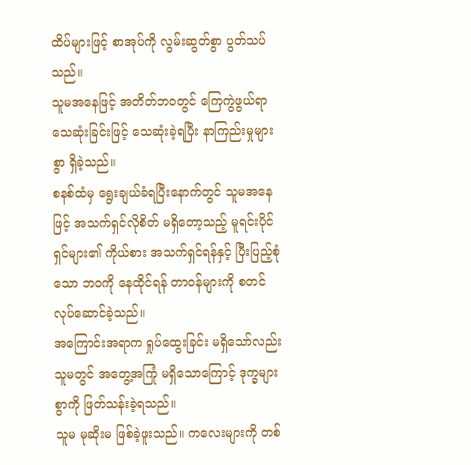ထိပ်များဖြင့် စာအုပ်ကို လွမ်းဆွတ်စွာ ပွတ်သပ်သည်။
သူမအနေဖြင့် အတိတ်ဘဝတွင် ကြေကွဲဖွယ်ရာသေဆုံးခြင်းဖြင့် သေဆုံးခဲ့ရပြီး နာကြည်းမှုများစွာ ရှိခဲ့သည်။
စနစ်ထံမှ ရွေးချယ်ခံရပြီးနောက်တွင် သူမအနေဖြင့် အသက်ရှင်လိုစိတ် မရှိတော့သည့် မူရင်းပိုင်ရှင်များ၏ ကိုယ်စား အသက်ရှင်ရန်နှင့် ပြီးပြည့်စုံသော ဘဝကို နေထိုင်ရန် တာဝန်များကို စတင် လုပ်ဆောင်ခဲ့သည်။
အကြောင်းအရာက ရှုပ်ထွေးခြင်း မရှိသော်လည်း သူမတွင် အတွေ့အကြုံ မရှိသောကြောင့် ဒုက္ခများစွာကို ဖြတ်သန်းခဲ့ရသည်။
သူမ မုဆိုးမ ဖြစ်ခဲ့ဖူးသည်။ ကလေးများကို တစ်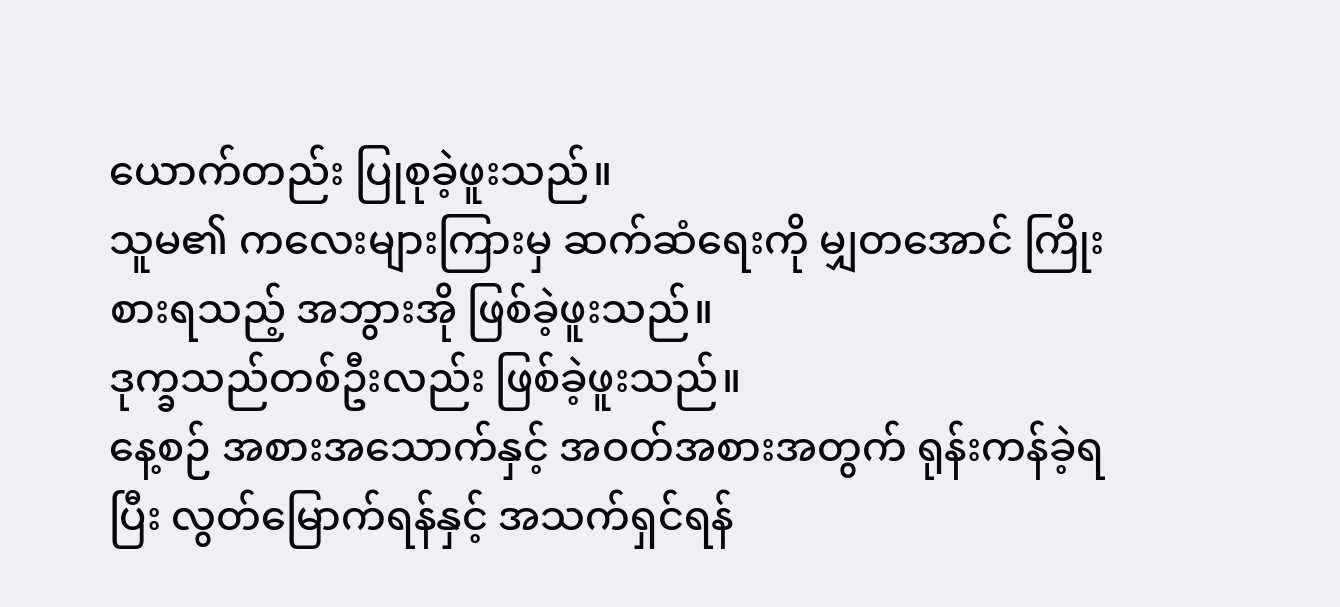ယောက်တည်း ပြုစုခဲ့ဖူးသည်။
သူမ၏ ကလေးများကြားမှ ဆက်ဆံရေးကို မျှတအောင် ကြိုးစားရသည့် အဘွားအို ဖြစ်ခဲ့ဖူးသည်။
ဒုက္ခသည်တစ်ဦးလည်း ဖြစ်ခဲ့ဖူးသည်။
နေ့စဉ် အစားအသောက်နှင့် အဝတ်အစားအတွက် ရုန်းကန်ခဲ့ရပြီး လွတ်မြောက်ရန်နှင့် အသက်ရှင်ရန်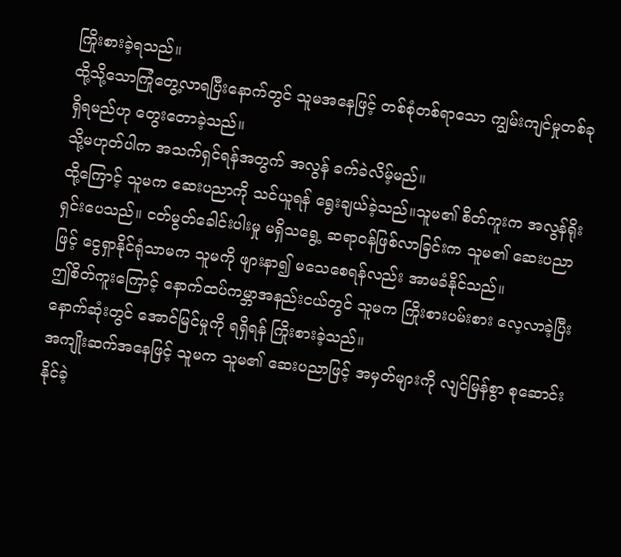ကြိုးစားခဲ့ရသည်။
ထို့သို့သောကြုံတွေ့လာရပြီးနောက်တွင် သူမအနေဖြင့် တစ်စုံတစ်ရာသော ကျွမ်းကျင်မှုတစ်ခု ရှိရမည်ဟု တွေးတောခဲ့သည်။
သို့မဟုတ်ပါက အသက်ရှင်ရန်အတွက် အလွန် ခက်ခဲလိမ့်မည်။
ထို့ကြောင့် သူမက ဆေးပညာကို သင်ယူရန် ရွေးချယ်ခဲ့သည်။သူမ၏ စိတ်ကူးက အလွန်ရိုးရှင်းပေသည်။ ငတ်မွတ်ခေါင်းပါးမှု မရှိသရွေ့ ဆရာဝန်ဖြစ်လာခြင်းက သူမ၏ ဆေးပညာဖြင့် ငွေရှာနိုင်ရုံသာမက သူမကို ဖျားနာ၍ မသေစေရန်လည်း အာမခံနိုင်သည်။
ဤစိတ်ကူးကြောင့် နောက်ထပ်ကမ္ဘာအနည်းငယ်တွင် သူမက ကြိုးစားပမ်းစား လေ့လာခဲ့ပြီး နောက်ဆုံးတွင် အောင်မြင်မှုကို ရရှိရန် ကြိုးစားခဲ့သည်။
အကျိုးဆက်အနေဖြင့် သူမက သူမ၏ ဆေးပညာဖြင့် အမှတ်များကို လျင်မြန်စွာ စုဆောင်းနိုင်ခဲ့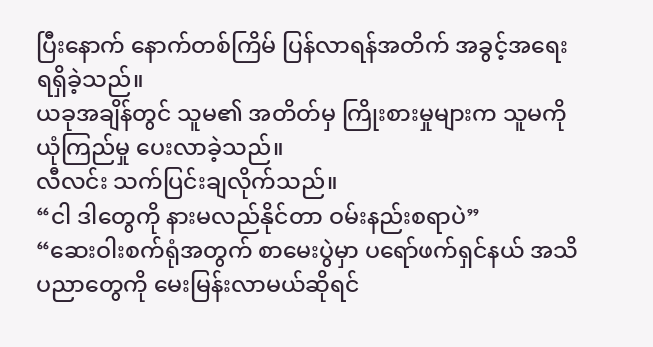ပြီးနောက် နောက်တစ်ကြိမ် ပြန်လာရန်အတိက် အခွင့်အရေး ရရှိခဲ့သည်။
ယခုအချိန်တွင် သူမ၏ အတိတ်မှ ကြိုးစားမှုများက သူမကို ယုံကြည်မှု ပေးလာခဲ့သည်။
လီလင်း သက်ပြင်းချလိုက်သည်။
“ငါ ဒါတွေကို နားမလည်နိုင်တာ ဝမ်းနည်းစရာပဲ”
“ဆေးဝါးစက်ရုံအတွက် စာမေးပွဲမှာ ပရော်ဖက်ရှင်နယ် အသိပညာတွေကို မေးမြန်းလာမယ်ဆိုရင်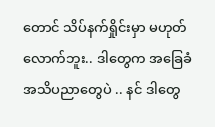တောင် သိပ်နက်ရှိုင်းမှာ မဟုတ်လောက်ဘူး.. ဒါတွေက အခြေခံ အသိပညာတွေပဲ .. နင် ဒါတွေ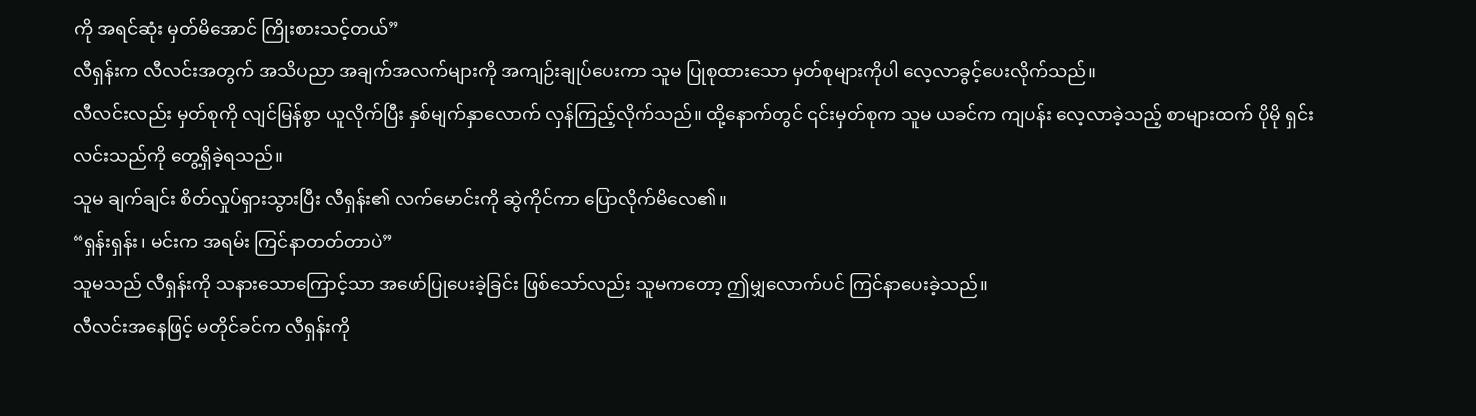ကို အရင်ဆုံး မှတ်မိအောင် ကြိုးစားသင့်တယ်”
လီရှန်းက လီလင်းအတွက် အသိပညာ အချက်အလက်များကို အကျဉ်းချုပ်ပေးကာ သူမ ပြုစုထားသော မှတ်စုများကိုပါ လေ့လာခွင့်ပေးလိုက်သည်။
လီလင်းလည်း မှတ်စုကို လျင်မြန်စွာ ယူလိုက်ပြီး နှစ်မျက်နှာလောက် လှန်ကြည့်လိုက်သည်။ ထို့နောက်တွင် ၎င်းမှတ်စုက သူမ ယခင်က ကျပန်း လေ့လာခဲ့သည့် စာများထက် ပိုမို ရှင်းလင်းသည်ကို တွေ့ရှိခဲ့ရသည်။
သူမ ချက်ချင်း စိတ်လှုပ်ရှားသွားပြီး လီရှန်း၏ လက်မောင်းကို ဆွဲကိုင်ကာ ပြောလိုက်မိလေ၏။
“ရှန်းရှန်း၊ မင်းက အရမ်း ကြင်နာတတ်တာပဲ”
သူမသည် လီရှန်းကို သနားသောကြောင့်သာ အဖော်ပြုပေးခဲ့ခြင်း ဖြစ်သော်လည်း သူမကတော့ ဤမျှလောက်ပင် ကြင်နာပေးခဲ့သည်။
လီလင်းအနေဖြင့် မတိုင်ခင်က လီရှန်းကို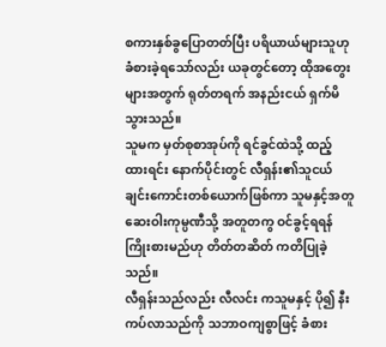စကားနှစ်ခွပြောတတ်ပြီး ပရိယာယ်များသူဟု ခံစားခဲ့ရသော်လည်း ယခုတွင်တော့ ထိုအတွေးများအတွက် ရုတ်တရက် အနည်းငယ် ရှက်မိသွားသည်။
သူမက မှတ်စုစာအုပ်ကို ရင်ခွင်ထဲသို့ ထည့်ထားရင်း နောက်ပိုင်းတွင် လီရှန်း၏သူငယ်ချင်းကောင်းတစ်ယောက်ဖြစ်ကာ သူမနှင့်အတူ ဆေးဝါးကုမ္ပဏီသို့ အတူတကွ ဝင်ခွင့်ရရန် ကြိုးစားမည်ဟု တိတ်တဆိတ် ကတိပြုခဲ့သည်။
လီရှန်းသည်လည်း လီလင်း ကသူမနှင့် ပို၍ နီးကပ်လာသည်ကို သဘာဝကျစွာဖြင့် ခံစား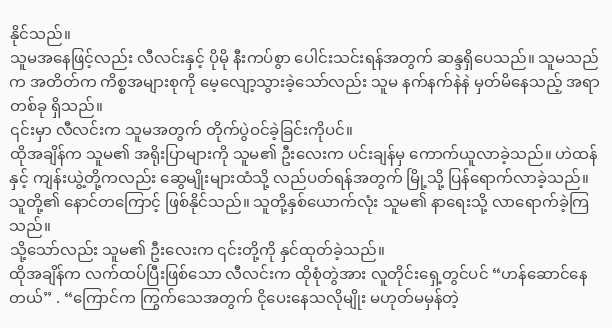နိုင်သည်။
သူမအနေဖြင့်လည်း လီလင်းနှင့် ပိုမို နီးကပ်စွာ ပေါင်းသင်းရန်အတွက် ဆန္ဒရှိပေသည်။ သူမသည်က အတိတ်က ကိစ္စအများစုကို မေ့လျော့သွားခဲ့သော်လည်း သူမ နက်နက်နဲနဲ မှတ်မိနေသည့် အရာတစ်ခု ရှိသည်။
၎င်းမှာ လီလင်းက သူမအတွက် တိုက်ပွဲဝင်ခဲ့ခြင်းကိုပင်။
ထိုအချိန်က သူမ၏ အရိုးပြာများကို သူမ၏ ဦးလေးက ပင်းချန်မှ ကောက်ယူလာခဲ့သည်။ ဟဲထန်နှင့် ကျန်းယွဲ့တို့ကလည်း ဆွေမျိုးများထံသို့ လည်ပတ်ရန်အတွက် မြို့သို့ ပြန်ရောက်လာခဲ့သည်။
သူတို့၏ နောင်တကြောင့် ဖြစ်နိုင်သည်။ သူတို့နှစ်ယောက်လုံး သူမ၏ နာရေးသို့ လာရောက်ခဲ့ကြသည်။
သို့သော်လည်း သူမ၏ ဦးလေးက ၎င်းတို့ကို နှင်ထုတ်ခဲ့သည်။
ထိုအချိန်က လက်ထပ်ပြီးဖြစ်သော လီလင်းက ထိုစုံတွဲအား လူတိုင်းရှေ့တွင်ပင် “ဟန်ဆောင်နေတယ်” . “ကြောင်က ကြွက်သေအတွက် ငိုပေးနေသလိုမျိုး မဟုတ်မမှန်တဲ့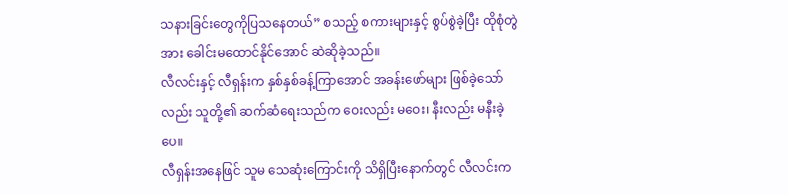သနားခြင်းတွေကိုပြသနေတယ်” စသည့် စကားများနှင့် စွပ်စွဲခဲ့ပြီး ထိုစုံတွဲအား ခေါင်းမထောင်နိုင်အောင် ဆဲဆိုခဲ့သည်။
လီလင်းနှင့် လီရှန်းက နှစ်နှစ်ခန့်ကြာအောင် အခန်းဖော်များ ဖြစ်ခဲ့သော်လည်း သူတို့၏ ဆက်ဆံရေးသည်က ဝေးလည်း မဝေး၊ နီးလည်း မနီးခဲ့ပေ။
လီရှန်းအနေဖြင် သူမ သေဆုံးကြောင်းကို သိရှိပြီးနောက်တွင် လီလင်းက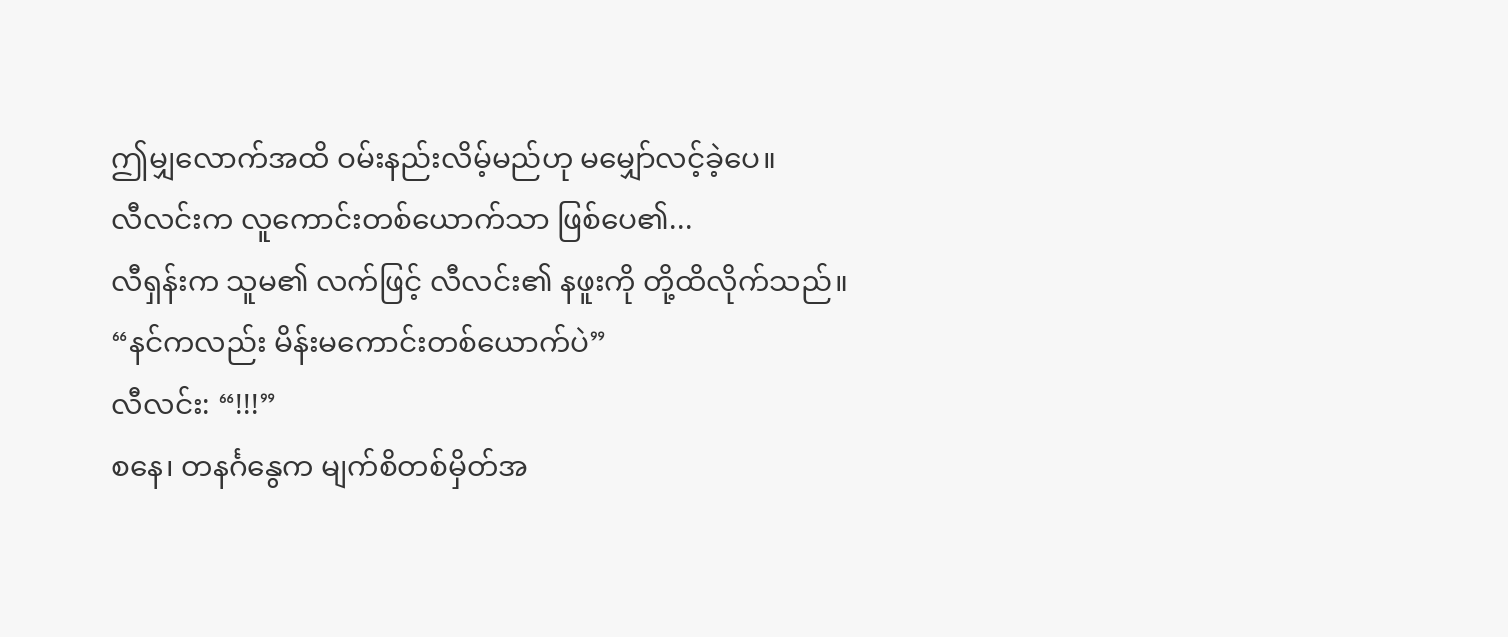ဤမျှလောက်အထိ ဝမ်းနည်းလိမ့်မည်ဟု မမျှော်လင့်ခဲ့ပေ။
လီလင်းက လူကောင်းတစ်ယောက်သာ ဖြစ်ပေ၏...
လီရှန်းက သူမ၏ လက်ဖြင့် လီလင်း၏ နဖူးကို တို့ထိလိုက်သည်။
“နင်ကလည်း မိန်းမကောင်းတစ်ယောက်ပဲ”
လီလင်း: “!!!”
စနေ၊ တနင်္ဂနွေက မျက်စိတစ်မှိတ်အ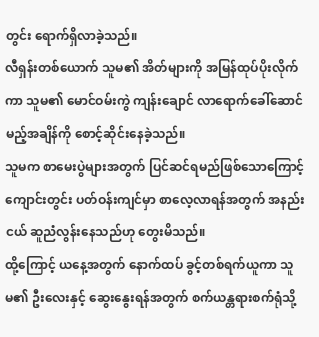တွင်း ရောက်ရှိလာခဲ့သည်။
လီရှန်းတစ်ယောက် သူမ၏ အိတ်များကို အမြန်ထုပ်ပိုးလိုက်ကာ သူမ၏ မောင်ဝမ်းကွဲ ကျန်းချောင် လာရောက်ခေါ်ဆောင်မည့်အချိန်ကို စောင့်ဆိုင်းနေခဲ့သည်။
သူမက စာမေးပွဲများအတွက် ပြင်ဆင်ရမည်ဖြစ်သောကြောင့် ကျောင်းတွင်း ပတ်ဝန်းကျင်မှာ စာလေ့လာရန်အတွက် အနည်းငယ် ဆူညံလွန်းနေသည်ဟု တွေးမိသည်။
ထို့ကြောင့် ယနေ့အတွက် နောက်ထပ် ခွင့်တစ်ရက်ယူကာ သူမ၏ ဦးလေးနှင့် ဆွေးနွေးရန်အတွက် စက်ယန္တရားစက်ရုံသို့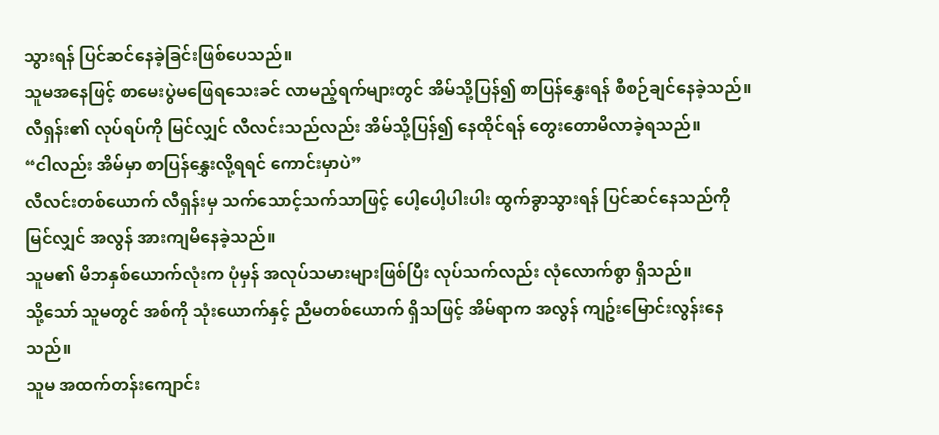သွားရန် ပြင်ဆင်နေခဲ့ခြင်းဖြစ်ပေသည်။
သူမအနေဖြင့် စာမေးပွဲမဖြေရသေးခင် လာမည့်ရက်များတွင် အိမ်သို့ပြန်၍ စာပြန်နွှေးရန် စီစဉ်ချင်နေခဲ့သည်။
လီရှန်း၏ လုပ်ရပ်ကို မြင်လျှင် လီလင်းသည်လည်း အိမ်သို့ပြန်၍ နေထိုင်ရန် တွေးတောမိလာခဲ့ရသည်။
“ငါလည်း အိမ်မှာ စာပြန်နွှေးလို့ရရင် ကောင်းမှာပဲ”
လီလင်းတစ်ယောက် လီရှန်းမှ သက်သောင့်သက်သာဖြင့် ပေါ့ပေါ့ပါးပါး ထွက်ခွာသွားရန် ပြင်ဆင်နေသည်ကို မြင်လျှင် အလွန် အားကျမိနေခဲ့သည်။
သူမ၏ မိဘနှစ်ယောက်လုံးက ပုံမှန် အလုပ်သမားများဖြစ်ပြီး လုပ်သက်လည်း လုံလောက်စွာ ရှိသည်။
သို့သော် သူမတွင် အစ်ကို သုံးယောက်နှင့် ညီမတစ်ယောက် ရှိသဖြင့် အိမ်ရာက အလွန် ကျဥ်းမြောင်းလွန်းနေသည်။
သူမ အထက်တန်းကျောင်း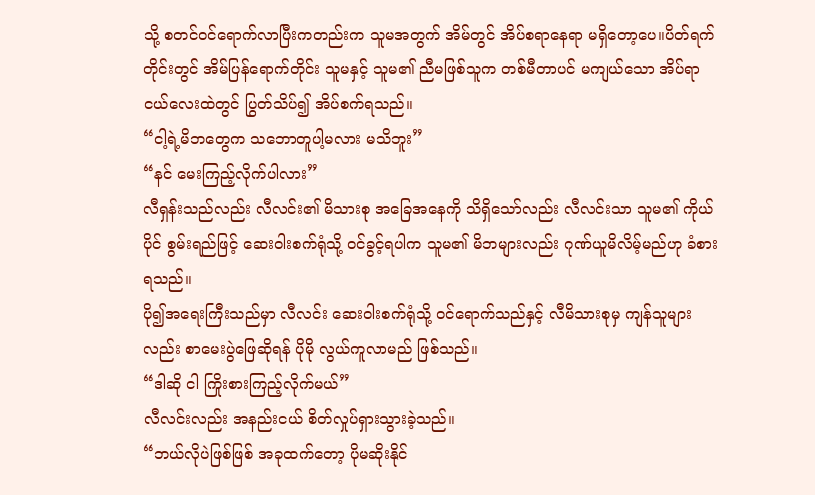သို့ စတင်ဝင်ရောက်လာပြီးကတည်းက သူမအတွက် အိမ်တွင် အိပ်စရာနေရာ မရှိတော့ပေ။ပိတ်ရက်တိုင်းတွင် အိမ်ပြန်ရောက်တိုင်း သူမနှင့် သူမ၏ ညီမဖြစ်သူက တစ်မီတာပင် မကျယ်သော အိပ်ရာငယ်လေးထဲတွင် ပြွတ်သိပ်၍ အိပ်စက်ရသည်။
“ငါ့ရဲ့မိဘတွေက သဘောတူပါ့မလား မသိဘူး”
“နင် မေးကြည့်လိုက်ပါလား”
လီရှန်းသည်လည်း လီလင်း၏ မိသားစု အခြေအနေကို သိရှိသော်လည်း လီလင်းသာ သူမ၏ ကိုယ်ပိုင် စွမ်းရည်ဖြင့် ဆေးဝါးစက်ရုံသို့ ဝင်ခွင့်ရပါက သူမ၏ မိဘများလည်း ဂုဏ်ယူမိလိမ့်မည်ဟု ခံစားရသည်။
ပို၍အရေးကြီးသည်မှာ လီလင်း ဆေးဝါးစက်ရုံသို့ ဝင်ရောက်သည်နှင့် လီမိသားစုမှ ကျန်သူများလည်း စာမေးပွဲဖြေဆိုရန် ပိုမို လွယ်ကူလာမည် ဖြစ်သည်။
“ဒါဆို ငါ ကြိုးစားကြည့်လိုက်မယ်”
လီလင်းလည်း အနည်းငယ် စိတ်လှုပ်ရှားသွားခဲ့သည်။
“ဘယ်လိုပဲဖြစ်ဖြစ် အခုထက်တော့ ပိုမဆိုးနိုင်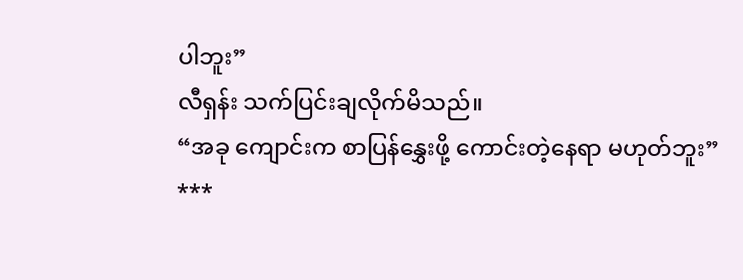ပါဘူး”
လီရှန်း သက်ပြင်းချလိုက်မိသည်။
“အခု ကျောင်းက စာပြန်နွှေးဖို့ ကောင်းတဲ့နေရာ မဟုတ်ဘူး”
***